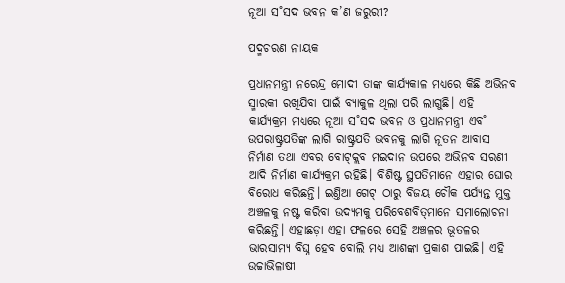ନୂଆ ସ˚ସଦ ଭବନ କ’ଣ ଜରୁରୀ?

ପଦ୍ମଚରଣ ନାୟକ

ପ୍ରଧାନମନ୍ତ୍ରୀ ନରେନ୍ଦ୍ର ମୋଦୀ ତାଙ୍କ କାର୍ଯ୍ୟକାଳ ମଧ୍ୟରେ କିଛି ଅଭିନବ ସ୍ମାରକୀ ରଖିଯିବା ପାଇଁ ବ୍ୟାକୁଳ ଥିଲା ପରି ଲାଗୁଛି। ଏହି କାର୍ଯ୍ୟକ୍ରମ ମଧ୍ୟରେ ନୂଆ ସ˚ସଦ ଭବନ ଓ ପ୍ରଧାନମନ୍ତ୍ରୀ ଏବ˚ ଉପରାଷ୍ଟ୍ରପତିଙ୍କ ଲାଗି ରାଷ୍ଟ୍ରପତି ଭବନକୁ ଲାଗି ନୂତନ ଆବାସ ନିର୍ମାଣ ତଥା ଏବର ବୋଟ୍‌କ୍ଲବ ମଇଦାନ ଉପରେ ଅଭିନବ ସରଣୀ ଆଦି ନିର୍ମାଣ କାର୍ଯ୍ୟକ୍ରମ ରହିଛି। ବିଶିଷ୍ଟ ସ୍ଥପତିମାନେ ଏହାର ଘୋର ବିରୋଧ କରିଛନ୍ତି। ଇଣ୍ତିଆ ଗେଟ୍‌ ଠାରୁ ବିଜୟ ଚୌକ ପର୍ଯ୍ୟନ୍ତ ମୁକ୍ତ ଅଞ୍ଚଳକୁ ନଷ୍ଟ କରିବା ଉଦ୍ୟମକୁ ପରିବେଶବିତ୍‌ମାନେ ସମାଲୋଚନା କରିଛନ୍ତି। ଏହାଛଡ଼ା ଏହା ଫଳରେ ସେହି ଅଞ୍ଚଳର ଭୂତଳର ଭାରସାମ୍ୟ ବିଘ୍ନ ହେବ ବୋଲି ମଧ୍ୟ ଆଶଙ୍କା ପ୍ରକାଶ ପାଇଛି। ଏହି ଉଚ୍ଚାଭିଳାଷୀ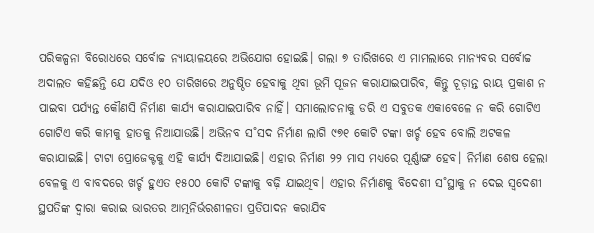ପରିକଳ୍ପନା ବିରୋଧରେ ସର୍ବୋଚ୍ଚ ନ୍ୟାୟାଳୟରେ ଅଭିଯୋଗ ହୋଇଛି। ଗଲା ୭ ତାରିଖରେ ଏ ମାମଲାରେ ମାନ୍ୟବର ସର୍ବୋଚ୍ଚ ଅଦାଲତ କହିଛନ୍ତି ଯେ ଯଦିଓ ୧୦ ତାରିଖରେ ଅନୁଷ୍ଠିତ ହେବାକୁ ଥିବା ଭୂମି ପୂଜନ କରାଯାଇପାରିବ, କିନ୍ତୁ ଚୂଡ଼ାନ୍ତ ରାୟ ପ୍ରକାଶ ନ ପାଇବା ପର୍ଯ୍ୟନ୍ତ କୌଣସି ନିର୍ମାଣ କାର୍ଯ୍ୟ କରାଯାଇପାରିବ ନାହିଁ। ସମାଲୋଚନାକୁ ଡରି ଏ ସବୁତକ ଏକାବେଳେ ନ କରି ଗୋଟିଏ ଗୋଟିଏ କରି କାମକୁ ହାତକୁ ନିଆଯାଉଛି। ଅଭିନବ ସ˚ସଦ ନିର୍ମାଣ ଲାଗି ୯୭୧ କୋଟି ଟଙ୍କା ଖର୍ଚ୍ଚ ହେବ ବୋଲି ଅଟକଳ କରାଯାଇଛି। ଟାଟା ପ୍ରୋଜେକ୍ଟକୁ ଏହି କାର୍ଯ୍ୟ ଦିଆଯାଇଛି। ଏହାର ନିର୍ମାଣ ୨୨ ମାସ ମଧ୍ୟରେ ପୂର୍ଣ୍ଣାଙ୍ଗ ହେବ। ନିର୍ମାଣ ଶେଷ ହେଲା ବେଳକୁ ଏ ବାବଦରେ ଖର୍ଚ୍ଚ ହୁଏତ ୧୫୦୦ କୋଟି ଟଙ୍କାକୁ ବଢ଼ି ଯାଇଥିବ। ଏହାର ନିର୍ମାଣକୁ ବିଦେଶୀ ସ˚ସ୍ଥାକୁ ନ ଦେଇ ସ୍ବଦେଶୀ ସ୍ଥପତିଙ୍କ ଦ୍ବାରା କରାଇ ଭାରତର ଆତ୍ମନିର୍ଭରଶୀଳତା ପ୍ରତିପାଦନ କରାଯିବ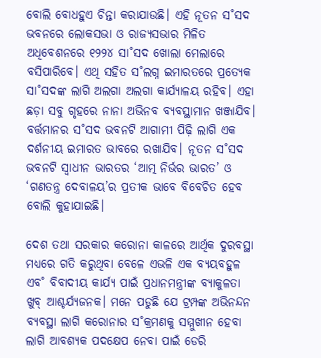ବୋଲି ବୋଧହୁଏ ଚିନ୍ତା କରାଯାଉଛି। ଏହି ନୂତନ ସ˚ସଦ ଭବନରେ ଲୋକସଭା ଓ ରାଜ୍ୟସଭାର ମିଳିତ ଅଧିବେଶନରେ ୧୨୨୪ ସା˚ସଦ ଖୋଲା ମେଲାରେ ବସିପାରିବେ। ଏଥି ସହିତ ସ˚ଲଗ୍ନ ଇମାରତରେ ପ୍ରତ୍ୟେକ ସା˚ସଦଙ୍କ ଲାଗି ଅଲଗା ଅଲଗା କାର୍ଯ୍ୟାଳୟ ରହିବ। ଏହା ଛଡ଼ା ସବୁ ଗୃହରେ ନାନା ଅଭିନବ ବ୍ୟବସ୍ଥାମାନ ଖଞ୍ଜାଯିବ। ବର୍ତ୍ତମାନର ସ˚ସଦ ଭବନଟି ଆଗାମୀ ପିଢ଼ି ଲାଗି ଏକ ଦର୍ଶନୀୟ ଇମାରତ ଭାବରେ ରଖାଯିବ। ନୂତନ ସ˚ସଦ ଭବନଟି ସ୍ବାଧୀନ ଭାରତର ‘ଆତ୍ମ ନିର୍ଭର ଭାରତ’ ଓ ‘ଗଣତନ୍ତ୍ର ଦେବାଳୟ’ର ପ୍ରତୀକ ଭାବେ ବିବେଚିତ ହେବ ବୋଲି କୁହାଯାଇଛି।

ଦେଶ ତଥା ସରକାର କରୋନା କାଳରେ ଆର୍ଥିକ ଦୁରବସ୍ଥା ମଧ୍ୟରେ ଗତି କରୁଥିବା ବେଳେ ଏଭଳି ଏକ ବ୍ୟୟବହୁଳ ଏବ˚ ବିବାଦୀୟ କାର୍ଯ୍ୟ ପାଇଁ ପ୍ରଧାନମନ୍ତ୍ରୀଙ୍କ ବ୍ୟାକୁଳତା ଖୁବ୍‌ ଆଶ୍ଚର୍ଯ୍ୟଜନକ। ମନେ ପଡୁଛି ଯେ ଟ୍ରମ୍ପଙ୍କ ଅଭିନନ୍ଦନ ବ୍ୟବସ୍ଥା ଲାଗି କରୋନାର ସ˚କ୍ରମଣକୁ ସମ୍ମୁଖୀନ ହେବା ଲାଗି ଆବଶ୍ୟକ ପଦକ୍ଷେପ ନେବା ପାଇଁ ଡେରି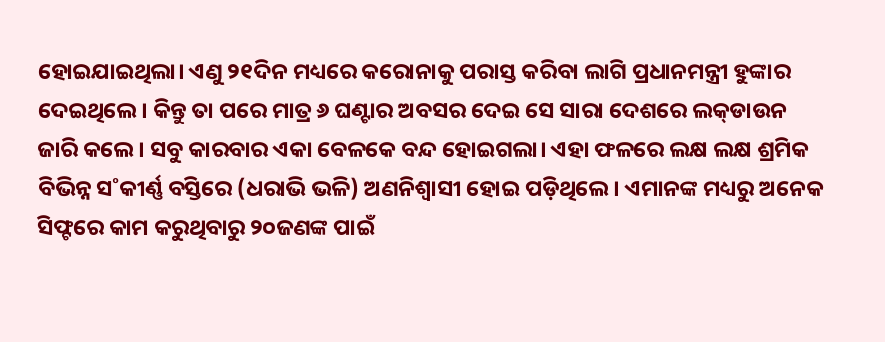ହୋଇଯାଇଥିଲା। ଏଣୁ ୨୧ଦିନ ମଧ୍ୟରେ କରୋନାକୁ ପରାସ୍ତ କରିବା ଲାଗି ପ୍ରଧାନମନ୍ତ୍ରୀ ହୁଙ୍କାର ଦେଇଥିଲେ। କିନ୍ତୁ ତା ପରେ ମାତ୍ର ୬ ଘଣ୍ଟାର ଅବସର ଦେଇ ସେ ସାରା ଦେଶରେ ଲକ୍‌ଡାଉନ ଜାରି କଲେ। ସବୁ କାରବାର ଏକା ବେଳକେ ବନ୍ଦ ହୋଇଗଲା। ଏହା ଫଳରେ ଲକ୍ଷ ଲକ୍ଷ ଶ୍ରମିକ ବିଭିନ୍ନ ସ˚କୀର୍ଣ୍ଣ ବସ୍ତିରେ (ଧରାଭି ଭଳି) ଅଣନିଶ୍ବାସୀ ହୋଇ ପଡ଼ିଥିଲେ। ଏମାନଙ୍କ ମଧ୍ୟରୁ ଅନେକ ସିଫ୍ଟରେ କାମ କରୁଥିବାରୁ ୨୦ଜଣଙ୍କ ପାଇଁ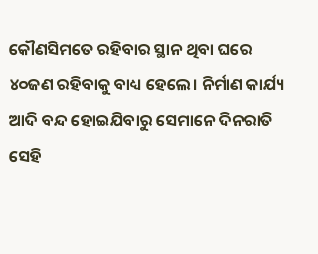କୌଣସିମତେ ରହିବାର ସ୍ଥାନ ଥିବା ଘରେ ୪୦ଜଣ ରହିବାକୁ ବାଧ୍ୟ ହେଲେ। ନିର୍ମାଣ କାର୍ଯ୍ୟ ଆଦି ବନ୍ଦ ହୋଇଯିବାରୁ ସେମାନେ ଦିନରାତି ସେହି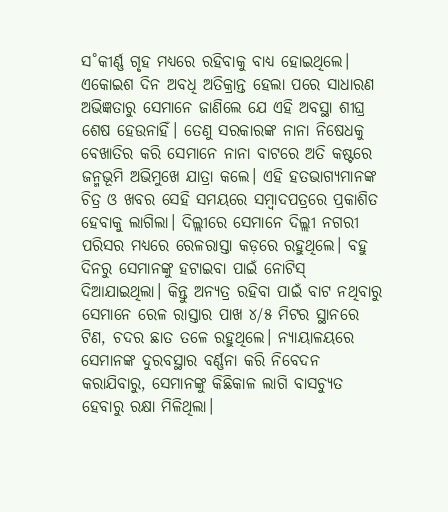ସ˚କୀର୍ଣ୍ଣ ଗୃହ ମଧ୍ୟରେ ରହିବାକୁ ବାଧ୍ୟ ହୋଇଥିଲେ। ଏକୋଇଶ ଦିନ ଅବଧି ଅତିକ୍ରାନ୍ତ ହେଲା ପରେ ସାଧାରଣ ଅଭିଜ୍ଞତାରୁ ସେମାନେ ଜାଣିଲେ ଯେ ଏହି ଅବସ୍ଥା ଶୀଘ୍ର ଶେଷ ହେଉନାହିଁ। ତେଣୁ ସରକାରଙ୍କ ନାନା ନିଷେଧକୁ ବେଖାତିର କରି ସେମାନେ ନାନା ବାଟରେ ଅତି କଷ୍ଟରେ ଜନ୍ମଭୂମି ଅଭିମୁଖେ ଯାତ୍ରା କଲେ। ଏହି ହତଭାଗ୍ୟମାନଙ୍କ ଚିତ୍ର ଓ ଖବର ସେହି ସମୟରେ ସମ୍ବାଦପତ୍ରରେ ପ୍ରକାଶିତ ହେବାକୁ ଲାଗିଲା। ଦିଲ୍ଲୀରେ ସେମାନେ ଦିଲ୍ଲୀ ନଗରୀ ପରିସର ମଧ୍ୟରେ ରେଳରାସ୍ତା କଡ଼ରେ ରହୁଥିଲେ। ବହୁ ଦିନରୁ ସେମାନଙ୍କୁ ହଟାଇବା ପାଇଁ ନୋଟିସ୍‌ ଦିଆଯାଇଥିଲା। କିନ୍ତୁ ଅନ୍ୟତ୍ର ରହିବା ପାଇଁ ବାଟ ନଥିବାରୁ ସେମାନେ ରେଳ ରାସ୍ତାର ପାଖ ୪/୫ ମିଟର ସ୍ଥାନରେ ଟିଣ, ଚଦର ଛାତ ତଳେ ରହୁଥିଲେ। ନ୍ୟାୟାଳୟରେ ସେମାନଙ୍କ ଦୁରବସ୍ଥାର ବର୍ଣ୍ଣନା କରି ନିବେଦନ କରାଯିବାରୁ, ସେମାନଙ୍କୁ କିଛିକାଳ ଲାଗି ବାସଚ୍ୟୁତ ହେବାରୁ ରକ୍ଷା ମିଳିଥିଲା।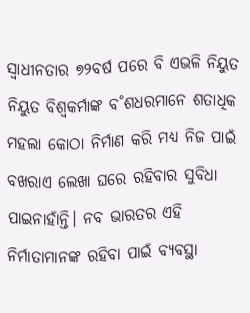ସ୍ବାଧୀନତାର ୭୨ବର୍ଷ ପରେ ବି ଏଭଳି ନିୟୁତ ନିୟୁତ ବିଶ୍ବକର୍ମାଙ୍କ ବ˚ଶଧରମାନେ ଶତାଧିକ ମହଲା କୋଠା ନିର୍ମାଣ କରି ମଧ୍ୟ ନିଜ ପାଇଁ ବଖରାଏ ଲେଖା ଘରେ ରହିବାର ସୁବିଧା ପାଇନାହାଁନ୍ତି। ନବ ଭାରତର ଏହି ନିର୍ମାତାମାନଙ୍କ ରହିବା ପାଇଁ ବ୍ୟବସ୍ଥା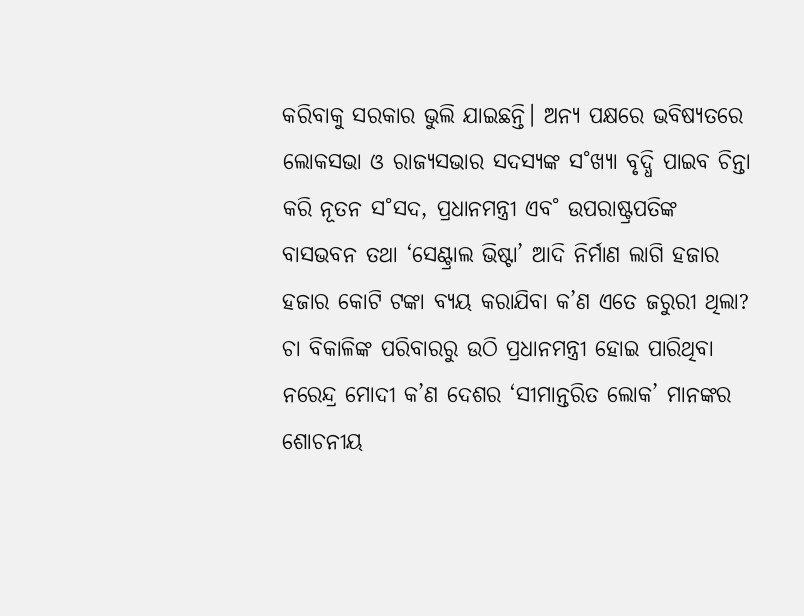କରିବାକୁ ସରକାର ଭୁଲି ଯାଇଛନ୍ତି। ଅନ୍ୟ ପକ୍ଷରେ ଭବିଷ୍ୟତରେ ଲୋକସଭା ଓ ରାଜ୍ୟସଭାର ସଦସ୍ୟଙ୍କ ସ˚ଖ୍ୟା ବୃଦ୍ଧି ପାଇବ ଚିନ୍ତା କରି ନୂତନ ସ˚ସଦ, ପ୍ରଧାନମନ୍ତ୍ରୀ ଏବ˚ ଉପରାଷ୍ଟ୍ରପତିଙ୍କ ବାସଭବନ ତଥା ‘ସେଣ୍ଟ୍ରାଲ ଭିଷ୍ଟା’ ଆଦି ନିର୍ମାଣ ଲାଗି ହଜାର ହଜାର କୋଟି ଟଙ୍କା ବ୍ୟୟ କରାଯିବା କ’ଣ ଏତେ ଜରୁରୀ ଥିଲା? ଚା ବିକାଳିଙ୍କ ପରିବାରରୁ ଉଠି ପ୍ରଧାନମନ୍ତ୍ରୀ ହୋଇ ପାରିଥିବା ନରେନ୍ଦ୍ର ମୋଦୀ କ’ଣ ଦେଶର ‘ସୀମାନ୍ତରିତ ଲୋକ’ ମାନଙ୍କର ଶୋଚନୀୟ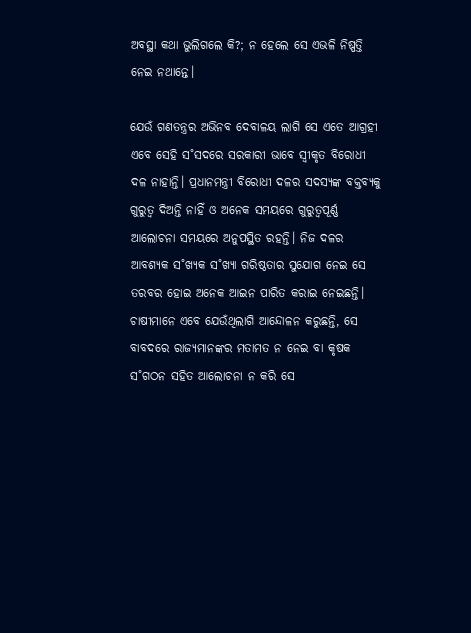ଅବସ୍ଥା କଥା ଭୁଲିଗଲେ କି?; ନ ହେଲେ ସେ ଏଭଳି ନିଷ୍ପତ୍ତି ନେଇ ନଥାନ୍ତେ।

ଯେଉଁ ଗଣତନ୍ତ୍ରର ଅଭିନବ ଦେବାଳୟ ଲାଗି ସେ ଏତେ ଆଗ୍ରହୀ ଏବେ ସେହି ସ˚ସଦରେ ସରକାରୀ ଭାବେ ସ୍ବୀକୃତ ବିରୋଧୀ ଦଳ ନାହାନ୍ତି। ପ୍ରଧାନମନ୍ତ୍ରୀ ବିରୋଧୀ ଦଳର ସଦସ୍ୟଙ୍କ ବକ୍ତବ୍ୟକୁ ଗୁରୁତ୍ବ ଦିଅନ୍ତି ନାହିଁ ଓ ଅନେକ ସମୟରେ ଗୁରୁତ୍ବପୂର୍ଣ୍ଣ ଆଲୋଚନା ସମୟରେ ଅନୁପସ୍ଥିତ ରହନ୍ତି। ନିଜ ଦଳର ଆବଶ୍ୟକ ସ˚ଖ୍ୟକ ସ˚ଖ୍ୟା ଗରିଷ୍ଠତାର ସୁଯୋଗ ନେଇ ସେ ତରବର ହୋଇ ଅନେକ ଆଇନ ପାରିତ କରାଇ ନେଇଛନ୍ତି। ଚାଷୀମାନେ ଏବେ ଯେଉଁଥିଲାଗି ଆନ୍ଦୋଳନ କରୁଛନ୍ତି, ସେ ବାବଦରେ ରାଜ୍ୟମାନଙ୍କର ମତାମତ ନ ନେଇ ବା କୃଷକ ସ˚ଗଠନ ସହିତ ଆଲୋଚନା ନ କରି ସେ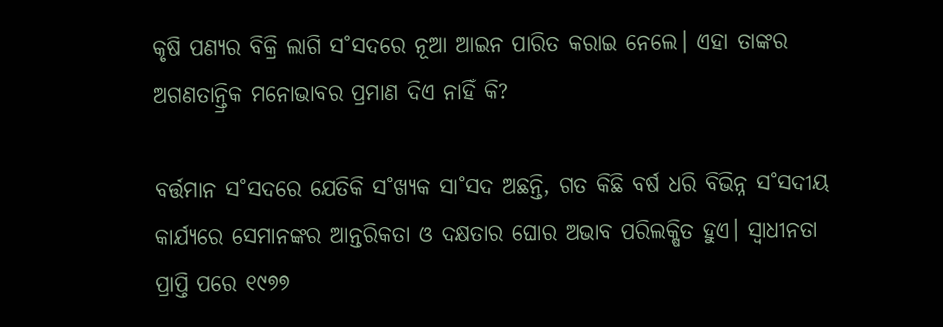କୃଷି ପଣ୍ୟର ବିକ୍ରି ଲାଗି ସ˚ସଦରେ ନୂଆ ଆଇନ ପାରିତ କରାଇ ନେଲେ। ଏହା ତାଙ୍କର ଅଗଣତାନ୍ତ୍ରିକ ମନୋଭାବର ପ୍ରମାଣ ଦିଏ ନାହିଁ କି?

ବର୍ତ୍ତମାନ ସ˚ସଦରେ ଯେତିକି ସ˚ଖ୍ୟକ ସା˚ସଦ ଅଛନ୍ତି, ଗତ କିଛି ବର୍ଷ ଧରି ବିଭିନ୍ନ ସ˚ସଦୀୟ କାର୍ଯ୍ୟରେ ସେମାନଙ୍କର ଆନ୍ତରିକତା ଓ ଦକ୍ଷତାର ଘୋର ଅଭାବ ପରିଲକ୍ଷିତ ହୁଏ। ସ୍ବାଧୀନତା ପ୍ରାପ୍ତି ପରେ ୧୯୭୭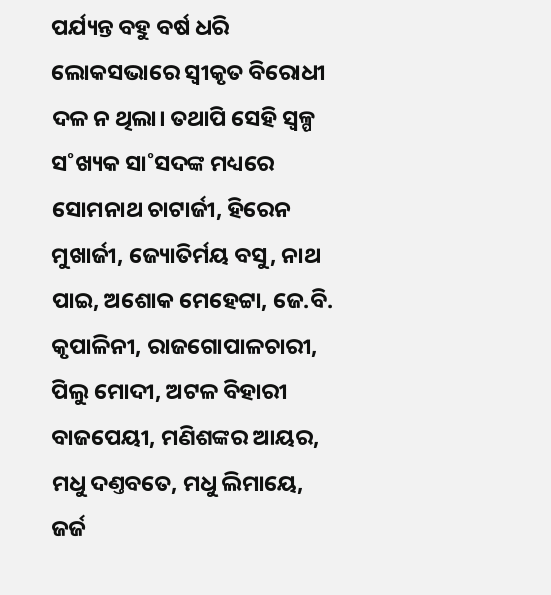ପର୍ଯ୍ୟନ୍ତ ବହୁ ବର୍ଷ ଧରି ଲୋକସଭାରେ ସ୍ବୀକୃତ ବିରୋଧୀ ଦଳ ନ ଥିଲା। ତଥାପି ସେହି ସ୍ବଳ୍ପ ସ˚ଖ୍ୟକ ସା˚ସଦଙ୍କ ମଧ୍ୟରେ ସୋମନାଥ ଚାଟାର୍ଜୀ, ହିରେନ ମୁଖାର୍ଜୀ, ଜ୍ୟୋତିର୍ମୟ ବସୁ, ନାଥ ପାଇ, ଅଶୋକ ମେହେଟ୍ଟା, ଜେ.ବି. କୃପାଳିନୀ, ରାଜଗୋପାଳଚାରୀ, ପିଲୁ ମୋଦୀ, ଅଟଳ ବିହାରୀ ବାଜପେୟୀ, ମଣିଶଙ୍କର ଆୟର, ମଧୁ ଦଣ୍ତବତେ, ମଧୁ ଲିମାୟେ, ଜର୍ଜ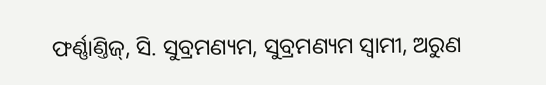ଫର୍ଣ୍ଣାଣ୍ତିଜ୍‌, ସି. ସୁବ୍ରମଣ୍ୟମ, ସୁବ୍ରମଣ୍ୟମ ସ୍ବାମୀ, ଅରୁଣ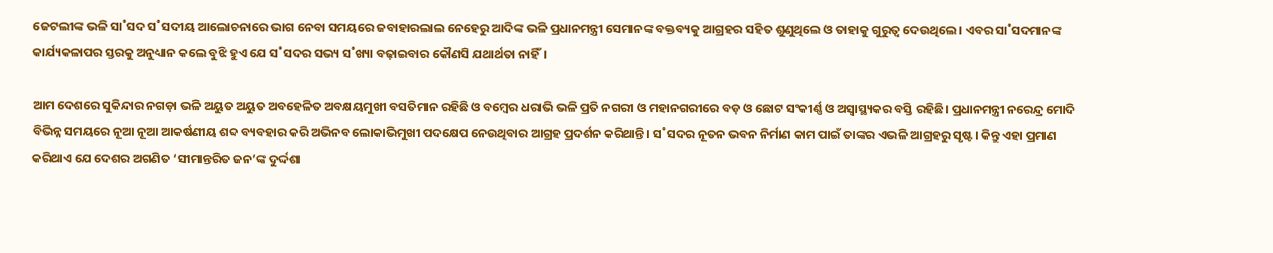ଜେଟଲୀଙ୍କ ଭଳି ସା˚ସଦ ସ˚ସଦୀୟ ଆଲୋଚନାରେ ଭାଗ ନେବା ସମୟରେ ଜବାହାରଲାଲ ନେହେରୁ ଆଦିଙ୍କ ଭଳି ପ୍ରଧାନମନ୍ତ୍ରୀ ସେମାନଙ୍କ ବକ୍ତବ୍ୟକୁ ଆଗ୍ରହର ସହିତ ଶୁଣୁଥିଲେ ଓ ତାହାକୁ ଗୁରୁତ୍ବ ଦେଉଥିଲେ। ଏବର ସା˚ସଦମାନଙ୍କ କାର୍ଯ୍ୟକଳାପର ସ୍ତରକୁ ଅନୁଧ୍ୟାନ କଲେ ବୁଝି ହୁଏ ଯେ ସ˚ସଦର ସଭ୍ୟ ସ˚ଖ୍ୟା ବଢ଼ାଇବାର କୌଣସି ଯଥାର୍ଥତା ନାହିଁ।

ଆମ ଦେଶରେ ସୁକିନ୍ଦାର ନଗଡ଼ା ଭଳି ଅୟୁତ ଅୟୁତ ଅବହେଳିତ ଅବକ୍ଷୟମୁଖୀ ବସତିମାନ ରହିଛି ଓ ବମ୍ବେର ଧରାଭି ଭଳି ପ୍ରତି ନଗରୀ ଓ ମହାନଗରୀରେ ବଡ଼ ଓ ଛୋଟ ସଂକୀର୍ଣ୍ଣ ଓ ଅସ୍ବାସ୍ଥ୍ୟକର ବସ୍ତି ରହିଛି। ପ୍ରଧାନମନ୍ତ୍ରୀ ନରେନ୍ଦ୍ର ମୋଦି ବିଭିନ୍ନ ସମୟରେ ନୂଆ ନୂଆ ଆକର୍ଷଣୀୟ ଶବ୍ଦ ବ୍ୟବହାର କରି ଅଭିନବ ଲୋକାଭିମୁଖୀ ପଦକ୍ଷେପ ନେଉଥିବାର ଆଗ୍ରହ ପ୍ରଦର୍ଶନ କରିଥାନ୍ତି। ସ˚ସଦର ନୂତନ ଭବନ ନିର୍ମାଣ କାମ ପାଇଁ ତାଙ୍କର ଏଭଳି ଆଗ୍ରହରୁ ସୃଷ୍ଟ। କିନ୍ତୁ ଏହା ପ୍ରମାଣ କରିଥାଏ ଯେ ଦେଶର ଅଗଣିତ ‘ସୀମାନ୍ତରିତ ଜନ’ଙ୍କ ଦୁର୍ଦ୍ଦଶା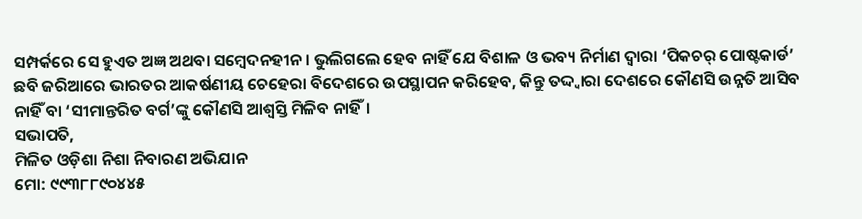ସମ୍ପର୍କରେ ସେ ହୁଏତ ଅଜ୍ଞ ଅଥବା ସମ୍ବେଦନହୀନ। ଭୁଲିଗଲେ ହେବ ନାହିଁ ଯେ ବିଶାଳ ଓ ଭବ୍ୟ ନିର୍ମାଣ ଦ୍ବାରା ‘ପିକଚର୍‌ ପୋଷ୍ଟକାର୍ଡ’ ଛବି ଜରିଆରେ ଭାରତର ଆକର୍ଷଣୀୟ ଚେହେରା ବିଦେଶରେ ଉପସ୍ଥାପନ କରିହେବ, କିନ୍ତୁ ତଦ୍ଦ୍ବାରା ଦେଶରେ କୌଣସି ଉନ୍ନତି ଆସିବ ନାହିଁ ବା ‘ସୀମାନ୍ତରିତ ବର୍ଗ’ଙ୍କୁ କୌଣସି ଆଶ୍ବସ୍ତି ମିଳିବ ନାହିଁ।
ସଭାପତି,
ମିଳିତ ଓଡ଼ିଶା ନିଶା ନିବାରଣ ଅଭିଯାନ
ମୋ: ୯୯୩୮୮୯୦୪୪୫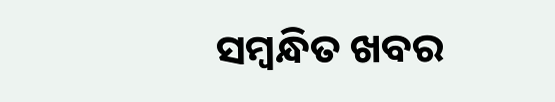ସମ୍ବନ୍ଧିତ ଖବର